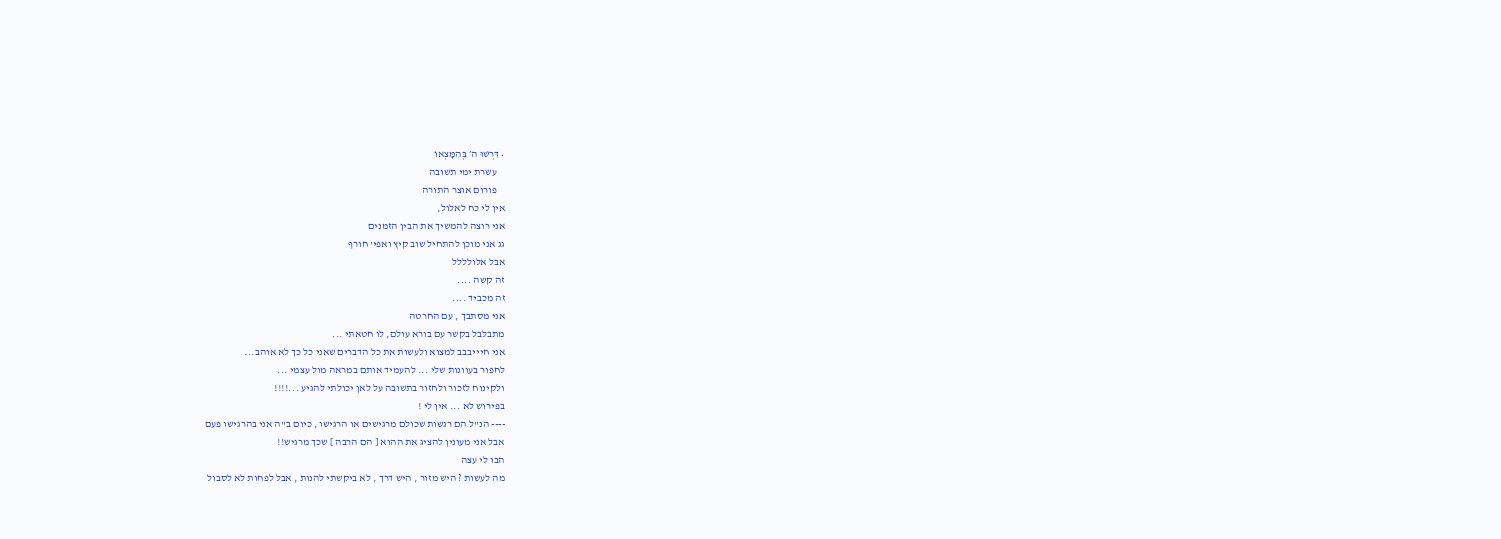• דִּרְשׁוּ ה׳ בְּהִמָּצְאוֹ
    עשרת ימי תשובה
    פורום אוצר התורה
אין לי כח לאלול,
אני רוצה להמשיך את הבין הזמנים
גג אני מוכן להתחיל שוב קיץ ואפי' חורף
אבל אלולללל
זה קשה ....
זה מכביד ....
אני מסתבך , עם החרטה
מתבלבל בקשר עם בורא עולם, לו חטאתי ...
אני חיייבבב למצוא ולעשות את כל הדברים שאני כל כך לא אוהב...
לחפור בעוונות שלי ... להעמיד אותם במראה מול עצמי ...
ולקינוח לזכור ולחזור בתשובה על לאן יכולתי להגיע ...!!!!
בפירוש לא ... אין לי !
---- הנ''ל הם רגשות שכולם מרגישים או הרגישו , כיום ב''ה אני בהרגישו פעם
אבל אני מעונין להציג את ההוא [ הם הרבה ] שכך מרגיש!!
הבו לי עצה
מה לעשות ? היש מזור , היש דרך , לא ביקשתי להנות , אבל לפחות לא לסבול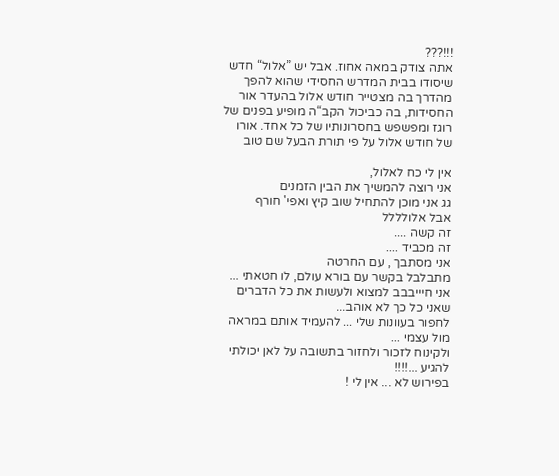!!!???
אתה צודק במאה אחוז. אבל יש ”אלול“ חדש שיסודו בבית המדרש החסידי שהוא להפך מהדרך בה מצטייר חודש אלול בהעדר אור החסידות, בה כביכול הקב“ה מופיע בפנים של רוגז ומפשפש בחסרונותיו של כל אחד. אורו של חודש אלול על פי תורת הבעל שם טוב

אין לי כח לאלול,
אני רוצה להמשיך את הבין הזמנים
גג אני מוכן להתחיל שוב קיץ ואפי' חורף
אבל אלולללל
זה קשה ....
זה מכביד ....
אני מסתבך , עם החרטה
מתבלבל בקשר עם בורא עולם, לו חטאתי ...
אני חיייבבב למצוא ולעשות את כל הדברים שאני כל כך לא אוהב...
לחפור בעוונות שלי ... להעמיד אותם במראה מול עצמי ...
ולקינוח לזכור ולחזור בתשובה על לאן יכולתי להגיע ...!!!!
בפירוש לא ... אין לי !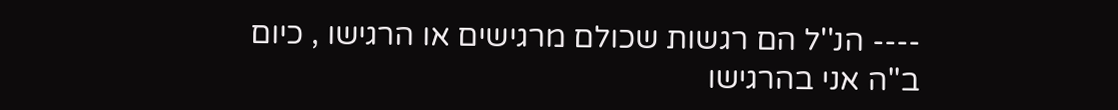---- הנ''ל הם רגשות שכולם מרגישים או הרגישו , כיום ב''ה אני בהרגישו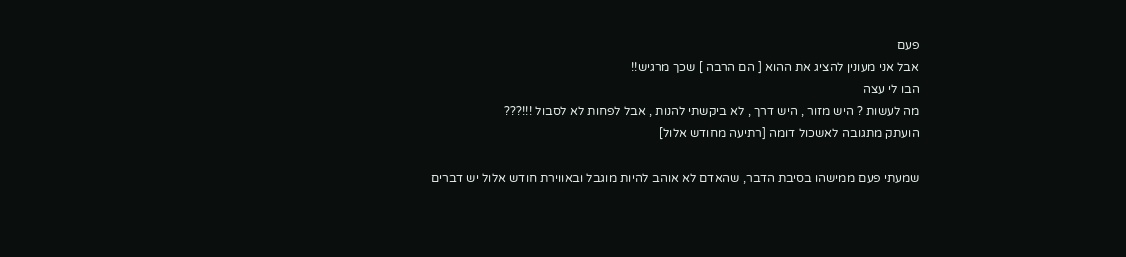פעם
אבל אני מעונין להציג את ההוא [ הם הרבה ] שכך מרגיש!!
הבו לי עצה
מה לעשות ? היש מזור , היש דרך , לא ביקשתי להנות , אבל לפחות לא לסבול !!!???
הועתק מתגובה לאשכול דומה [רתיעה מחודש אלול]

שמעתי פעם ממישהו בסיבת הדבר, שהאדם לא אוהב להיות מוגבל ובאווירת חודש אלול יש דברים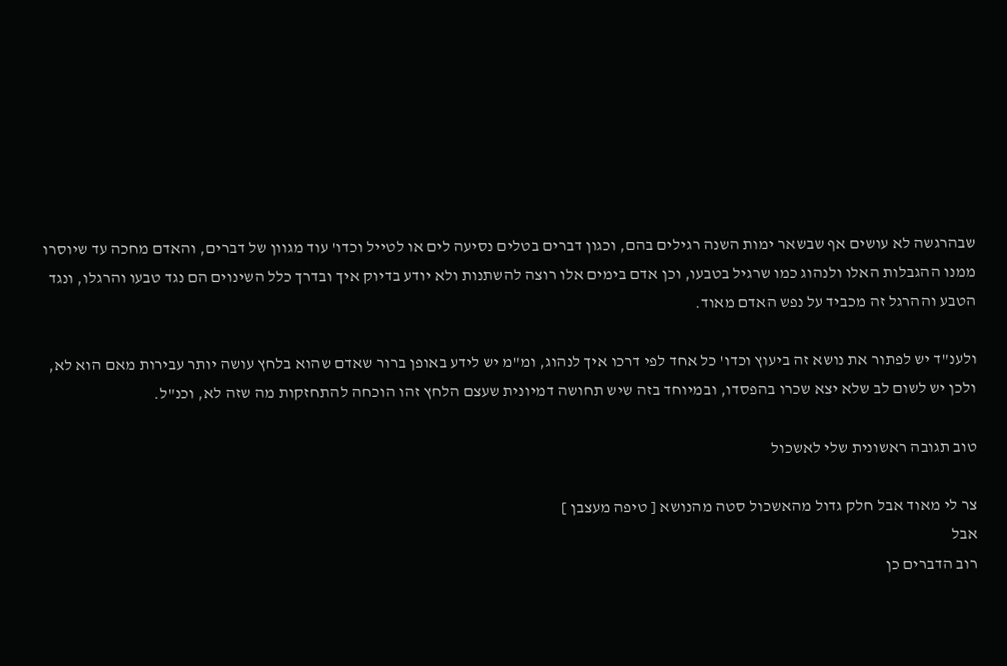שבהרגשה לא עושים אף שבשאר ימות השנה רגילים בהם, וכגון דברים בטלים נסיעה לים או לטייל וכדו' עוד מגוון של דברים, והאדם מחכה עד שיוסרו ממנו ההגבלות האלו ולנהוג כמו שרגיל בטבעו, וכן אדם בימים אלו רוצה להשתנות ולא יודע בדיוק איך ובדרך כלל השינוים הם נגד טבעו והרגלו, ונגד הטבע וההרגל זה מכביד על נפש האדם מאוד.

ולענ"ד יש לפתור את נושא זה ביעוץ וכדו' כל אחד לפי דרכו איך לנהוג, ומ"מ יש לידע באופן ברור שאדם שהוא בלחץ עושה יותר עבירות מאם הוא לא, ולכן יש לשום לב שלא יצא שכרו בהפסדו, ובמיוחד בזה שיש תחושה דמיונית שעצם הלחץ זהו הוכחה להתחזקות מה שזה לא, וכנ"ל.

טוב תגובה ראשונית שלי לאשכול

צר לי מאוד אבל חלק גדול מהאשכול סטה מהנושא [ טיפה מעצבן ]
אבל
רוב הדברים כן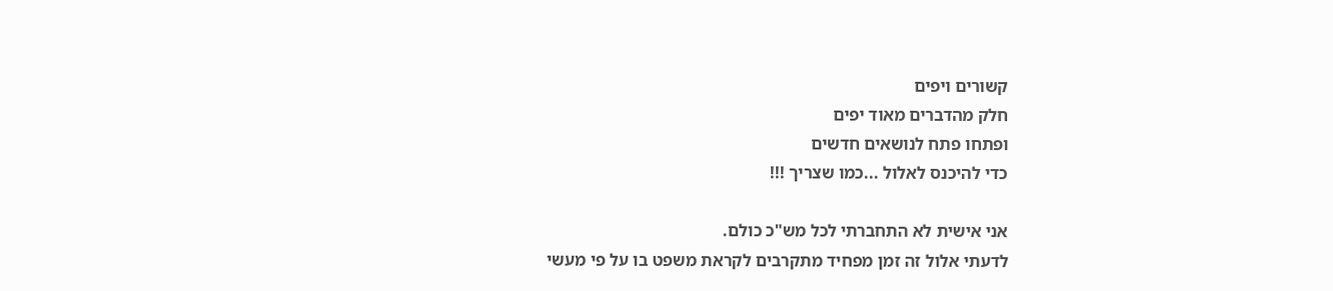קשורים ויפים
חלק מהדברים מאוד יפים
ופתחו פתח לנושאים חדשים
כדי להיכנס לאלול ...כמו שצריך !!!

אני אישית לא התחברתי לכל מש"כ כולם.
לדעתי אלול זה זמן מפחיד מתקרבים לקראת משפט בו על פי מעשי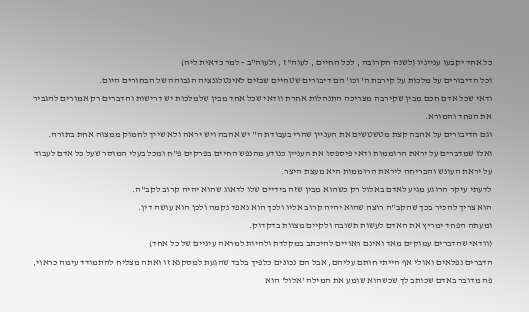כל אחד יקבעו ענייניו (לשנה הקרובה , לכל החיים , לעוה"ז , ולעוה"ב - למר כדאית ליה)
וכל הדיבורים על מלכות על קירבת ה' וכו' הם דיבורים שטחיים שבזים לאינטלגנציה הגבוהה של הבחורים היום.
ודאי שכל אדם חכם מבין שקירבה מצריכה התנהלות אחרת וודאי שכל אחד מבין שלמלכות יש דרישות והדברים רק אמורים להגביר את הפחד והמורא.
וגם הדיבורים על אהבה קצת מטשטשים את העניין שהרי בעבודת ה'' יש אהבה ויש יראה ולא שייך לחמוק ממצוה אחת בתורה.
ואלו שמדברים על יראת הרוממות ודאי פיספסו את העניין כנודע מהנפש החיים בפרקים פ"ח ומכל בעלי המוסר שעל כל אדם לעבוד על יראת העונש והבריחה ליראת הרוממות היא מעצת היצר.
לדעתי עיקר הרוגע מגיע לאדם באלול רק כשהוא מבין שזה בידיים שלו לדאוג שהוא יהיה קרוב לקב"ה.
הוא צריך להכיר בכך שהקב"ה רוצה שהוא יהיה קרוב אליו ולכך הוא נאפד נקמה ולכן הוא עושה דין.
ומעתה הפחד ימריץ את האדם לעשות תשובה ולקיים מצוות בדקדוק.
(וודאי שהדברים עמוקים מאד ואינם ראויים להיכתב במקלדת ולהיות למראה עיניים של כל אחד)
הדברים נפלאים ואולי אף הייתי חותם עליהם, אבל הם נכונים כלפיך בלבד שהגעת למסקנא זו ואתה מצליח להתמודד עימה כראוי, פה מדובר באדם שכותב לך שכשהוא שומע את המילה 'אלול' הוא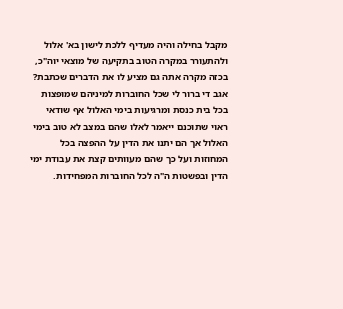מקבל בחילה והיה מעדיף ללכת לישון בא' אלול ולהתעורר במקרה הטוב בתקיעה של מוצאי יוה"כ, בכזה מקרה אתה גם מציע לו את הדברים שכתבת?
אגב די ברור לי שכל החוברות למיניהם שמופצות בכל בית כנסת ומרגיעות בימי האלול אף שודאי ראוי שתוכנם ייאמר לאלו שהם במצב לא טוב בימי האלול אך הם יתנו את הדין על ההפצה בכל המחוזות ועל כך שהם מעוותים קצת את עבודת ימי הדין ובפשטות ה"ה לכל החוברות המפחידות.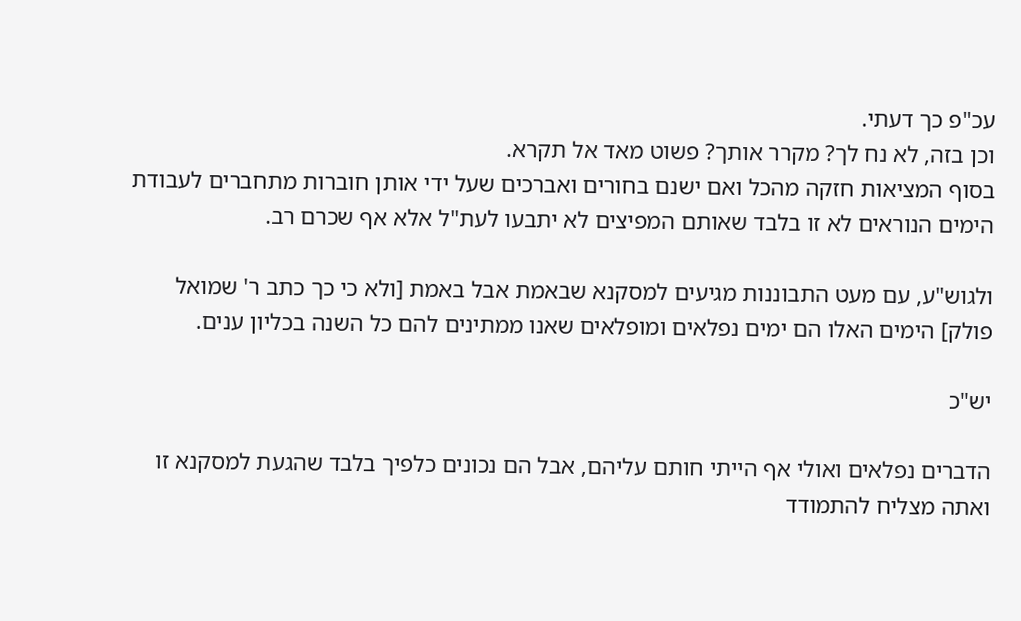עכ"פ כך דעתי.
וכן בזה, לא נח לך? מקרר אותך? פשוט מאד אל תקרא.
בסוף המציאות חזקה מהכל ואם ישנם בחורים ואברכים שעל ידי אותן חוברות מתחברים לעבודת הימים הנוראים לא זו בלבד שאותם המפיצים לא יתבעו לעת"ל אלא אף שכרם רב.

ולגוש"ע, עם מעט התבוננות מגיעים למסקנא שבאמת אבל באמת [ולא כי כך כתב ר' שמואל פולק] הימים האלו הם ימים נפלאים ומופלאים שאנו ממתינים להם כל השנה בכליון ענים.

יש"כ

הדברים נפלאים ואולי אף הייתי חותם עליהם, אבל הם נכונים כלפיך בלבד שהגעת למסקנא זו ואתה מצליח להתמודד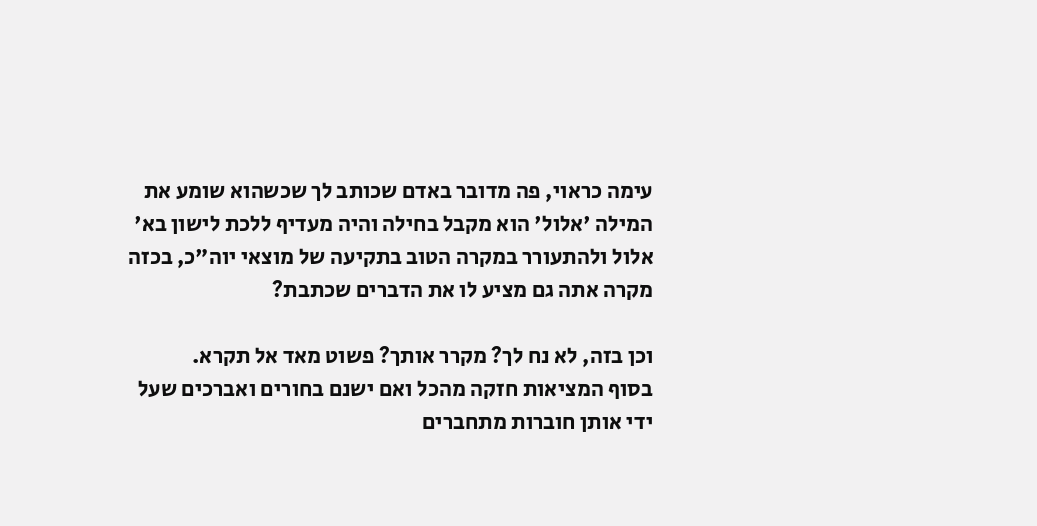עימה כראוי, פה מדובר באדם שכותב לך שכשהוא שומע את המילה 'אלול' הוא מקבל בחילה והיה מעדיף ללכת לישון בא' אלול ולהתעורר במקרה הטוב בתקיעה של מוצאי יוה"כ, בכזה מקרה אתה גם מציע לו את הדברים שכתבת?

וכן בזה, לא נח לך? מקרר אותך? פשוט מאד אל תקרא.
בסוף המציאות חזקה מהכל ואם ישנם בחורים ואברכים שעל ידי אותן חוברות מתחברים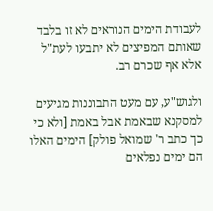לעבודת הימים הנוראים לא זו בלבד שאותם המפיצים לא יתבעו לעת"ל אלא אף שכרם רב.

ולגוש"ע, עם מעט התבוננות מגיעים למסקנא שבאמת אבל באמת [ולא כי כך כתב ר' שמואל פולק] הימים האלו הם ימים נפלאים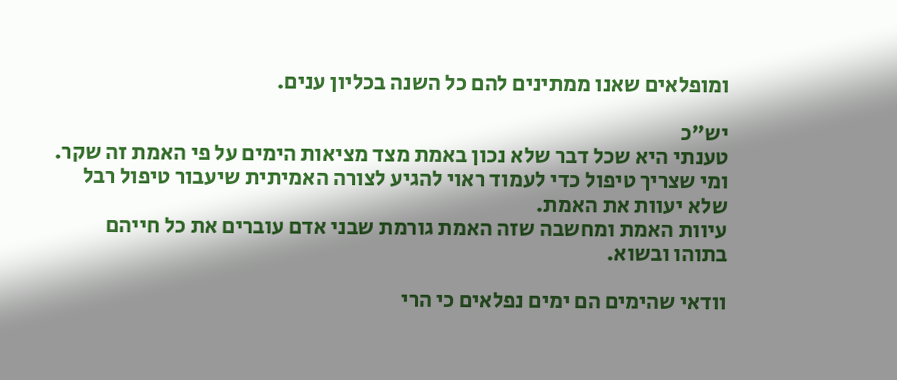ומופלאים שאנו ממתינים להם כל השנה בכליון ענים.

יש"כ
טענתי היא שכל דבר שלא נכון באמת מצד מציאות הימים על פי האמת זה שקר.
ומי שצריך טיפול כדי לעמוד ראוי להגיע לצורה האמיתית שיעבור טיפול רבל שלא יעוות את האמת.
עיוות האמת ומחשבה שזה האמת גורמת שבני אדם עוברים את כל חייהם בתוהו ובשוא.

וודאי שהימים הם ימים נפלאים כי הרי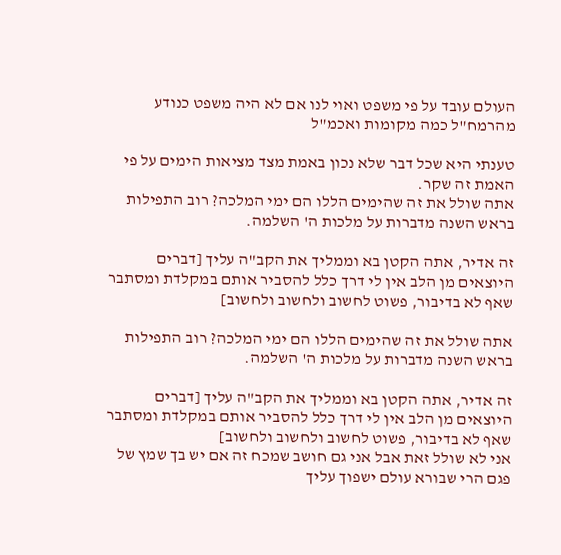העולם עובד על פי משפט ואוי לנו אם לא היה משפט כנודע מהרמח"ל כמה מקומות ואכמ"ל

טענתי היא שכל דבר שלא נכון באמת מצד מציאות הימים על פי האמת זה שקר.
אתה שולל את זה שהימים הללו הם ימי המלכה? רוב התפילות בראש השנה מדברות על מלכות ה' השלמה.

זה אדיר, אתה הקטן בא וממליך את הקב"ה עליך [דברים היוצאים מן הלב אין לי דרך כלל להסביר אותם במקלדת ומסתבר שאף לא בדיבור, פשוט לחשוב ולחשוב ולחשוב]

אתה שולל את זה שהימים הללו הם ימי המלכה? רוב התפילות בראש השנה מדברות על מלכות ה' השלמה.

זה אדיר, אתה הקטן בא וממליך את הקב"ה עליך [דברים היוצאים מן הלב אין לי דרך כלל להסביר אותם במקלדת ומסתבר שאף לא בדיבור, פשוט לחשוב ולחשוב ולחשוב]
אני לא שולל זאת אבל אני גם חושב שמכח זה אם יש בך שמץ של פגם הרי שבורא עולם ישפוך עליך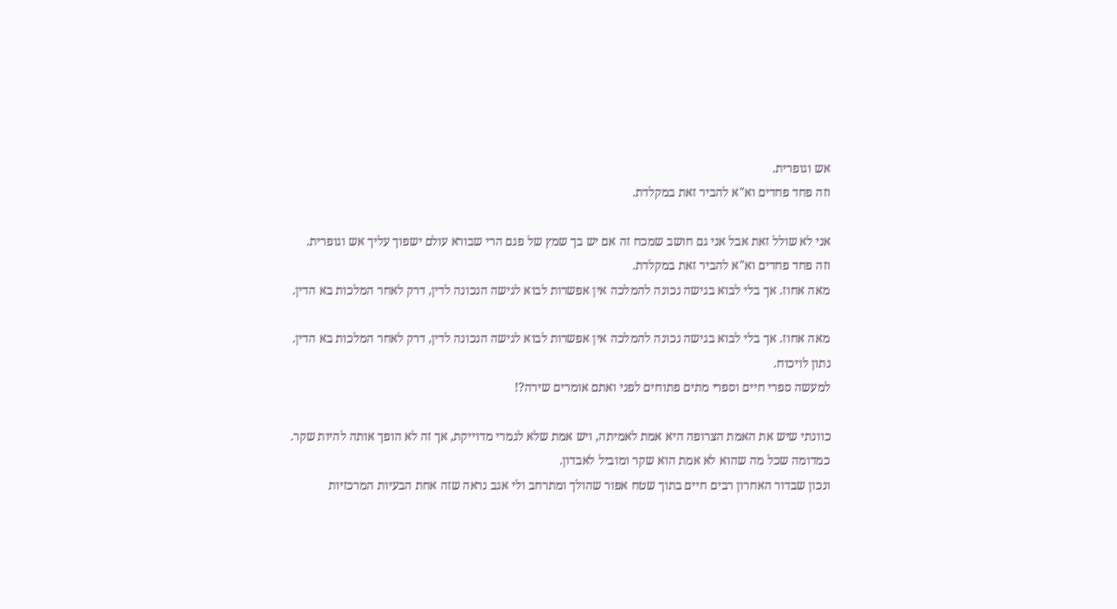אש וגופרית.
וזה פחד פחדים וא"א להביר זאת במקלדת.

אני לא שולל זאת אבל אני גם חושב שמכח זה אם יש בך שמץ של פגם הרי שבורא עולם ישפוך עליך אש וגופרית.
וזה פחד פחדים וא"א להביר זאת במקלדת.
מאה אחוז. אך בלי לבוא בגישה נכונה להמלכה אין אפשרות לבוא לגישה הנכונה לדין, דרק לאחר המלכות בא הדין.

מאה אחוז. אך בלי לבוא בגישה נכונה להמלכה אין אפשרות לבוא לגישה הנכונה לדין, דרק לאחר המלכות בא הדין.
נתון לויכוח.
למעשה ספרי חיים וספרי מתים פתוחים לפני ואתם אומרים שירה?!

כוונתי שיש את האמת הצרופה היא אמת לאמיתה, ויש אמת שלא לגמרי מדוייקת, אך זה לא הופך אותה להיות שקר.
כמדומה שכל מה שהוא לא אמת הוא שקר ומוביל לאבדון.
ונכון שבדור האחרון רבים חיים בתוך שטח אפור שהולך ומתרחב ולי אגב נראה שזה אחת הבעיות המרכזיות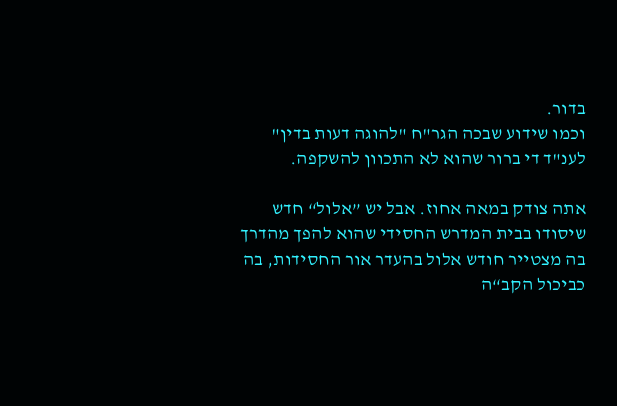בדור.
וכמו שידוע שבכה הגר"ח "להוגה דעות בדין" לענ"ד די ברור שהוא לא התכוון להשקפה.

אתה צודק במאה אחוז. אבל יש ”אלול“ חדש שיסודו בבית המדרש החסידי שהוא להפך מהדרך בה מצטייר חודש אלול בהעדר אור החסידות, בה כביכול הקב“ה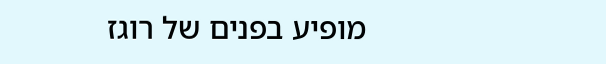מופיע בפנים של רוגז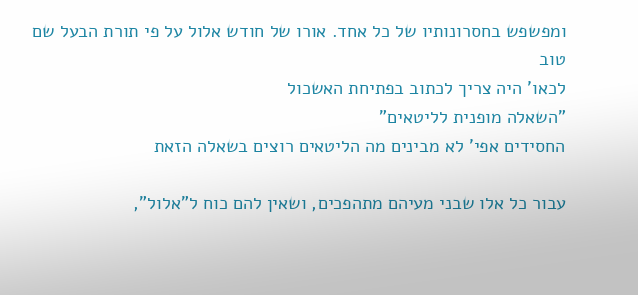ומפשפש בחסרונותיו של כל אחד. אורו של חודש אלול על פי תורת הבעל שם טוב
לכאו' היה צריך לכתוב בפתיחת האשכול
"השאלה מופנית לליטאים"
החסידים אפי' לא מבינים מה הליטאים רוצים בשאלה הזאת

עבור כל אלו שבני מעיהם מתהפכים, ושאין להם כוח ל"אלול",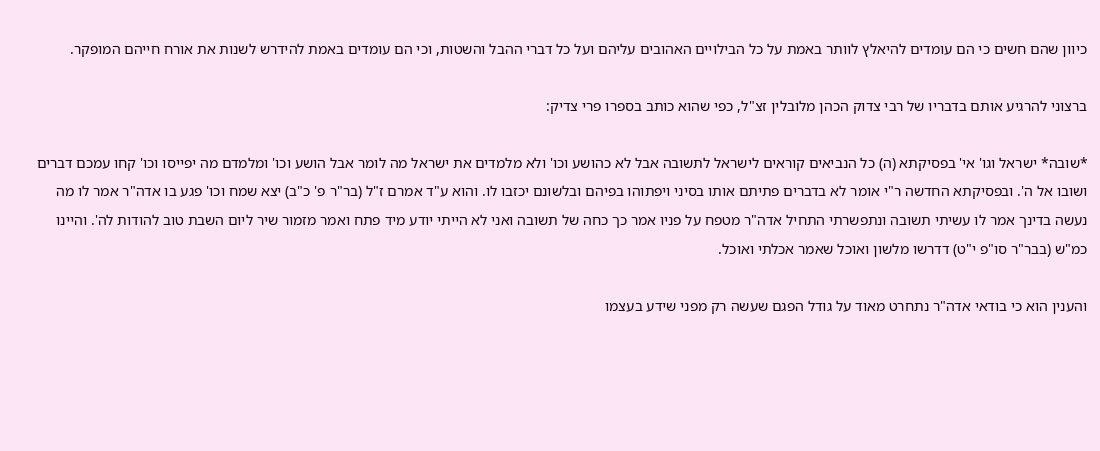כיוון שהם חשים כי הם עומדים להיאלץ לוותר באמת על כל הבילויים האהובים עליהם ועל כל דברי ההבל והשטות, וכי הם עומדים באמת להידרש לשנות את אורח חייהם המופקר.

ברצוני להרגיע אותם בדבריו של רבי צדוק הכהן מלובלין זצ"ל, כפי שהוא כותב בספרו פרי צדיק:

*שובה* ישראל וגו' אי' בפסיקתא (ה) כל הנביאים קוראים לישראל לתשובה אבל לא כהושע וכו' ולא מלמדים את ישראל מה לומר אבל הושע וכו' ומלמדם מה יפייסו וכו' קחו עמכם דברים ושובו אל ה'. ובפסיקתא החדשה ר"י אומר לא בדברים פתיתם אותו בסיני ויפתוהו בפיהם ובלשונם יכזבו לו. והוא ע"ד אמרם ז"ל (בר"ר פ' כ"ב) יצא שמח וכו' פגע בו אדה"ר אמר לו מה נעשה בדינך אמר לו עשיתי תשובה ונתפשרתי התחיל אדה"ר מטפח על פניו אמר כך כחה של תשובה ואני לא הייתי יודע מיד פתח ואמר מזמור שיר ליום השבת טוב להודות לה'. והיינו כמ"ש (בבר"ר סו"פ י"ט) דדרשו מלשון ואוכל שאמר אכלתי ואוכל.

והענין הוא כי בודאי אדה"ר נתחרט מאוד על גודל הפגם שעשה רק מפני שידע בעצמו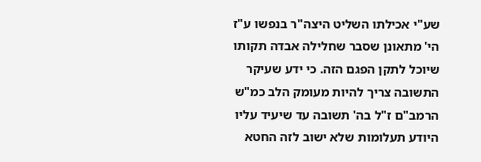שע"י אכילתו השליט היצה"ר בנפשו ע"ז הי' מתאונן שסבר שחלילה אבדה תקותו שיוכל לתקן הפגם הזה. כי ידע שעיקר התשובה צריך להיות מעומק הלב כמ"ש הרמב"ם ז"ל בה' תשובה עד שיעיד עליו היודע תעלומות שלא ישוב לזה החטא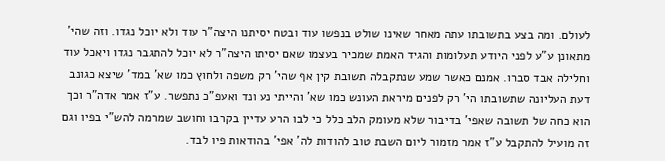לעולם. ומה בצע בתשובתו עתה מאחר שאינו שולט בנפשו עוד ובטח יסיתנו היצה"ר עוד ולא יוכל נגדו. וזה שהי' מתאונן ע"ע לפני היודע תעלומות והגיד האמת שמכיר בעצמו שאם יסיתו היצה"ר לא יוכל להתגבר נגדו ויאכל עוד וחלילה אבד סברו. אמנם כאשר שמע שנתקבלה תשובת קין אף שהי' רק משפה ולחוץ כמו שא' במד' שיצא כגונב דעת העליונה שתשובתו הי' רק לפנים מיראת העונש כמו שא' והייתי נע ונד ואעפ"כ נתפשר. ע"ז אמר אדה"ר וכך הוא כחה של תשובה שאפי' בדיבור שלא מעומק הלב כלל כי לבו הרע עדיין בקרבו וחושב שמרמה להש"י בפיו וגם זה מועיל להתקבל ע"ז אמר מזמור ליום השבת טוב להודות לה' אפי' בהודאות פיו לבד.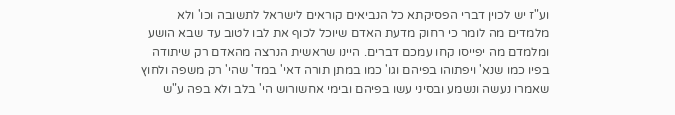וע"ז יש לכוין דברי הפסיקתא כל הנביאים קוראים לישראל לתשובה וכו' ולא מלמדים מה לומר כי רחוק מדעת האדם שיוכל לכוף את לבו לטוב עד שבא הושע ומלמדם מה יפייסו קחו עמכם דברים. היינו שראשית הנרצה מהאדם רק שיתודה בפיו כמו שנא' ויפתוהו בפיהם וגו' כמו במתן תורה דאי' במד' שהי' רק משפה ולחוץ שאמרו נעשה ונשמע ובסיני עשו בפיהם ובימי אחשורוש הי' בלב ולא בפה ע"ש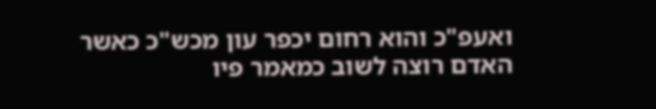ואעפ"כ והוא רחום יכפר עון מכש"כ כאשר האדם רוצה לשוב כמאמר פיו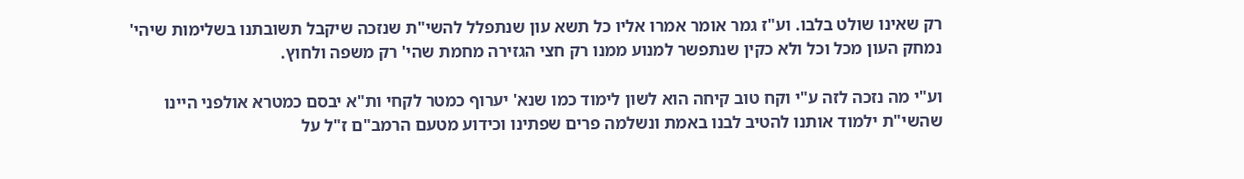רק שאינו שולט בלבו. וע"ז גמר אומר אמרו אליו כל תשא עון שנתפלל להשי"ת שנזכה שיקבל תשובתנו בשלימות שיהי' נמחק העון מכל וכל ולא כקין שנתפשר למנוע ממנו רק חצי הגזירה מחמת שהי' רק משפה ולחוץ.

וע"י מה נזכה לזה ע"י וקח טוב קיחה הוא לשון לימוד כמו שנא' יערוף כמטר לקחי ות"א יבסם כמטרא אולפני היינו שהשי"ת ילמוד אותנו להטיב לבנו באמת ונשלמה פרים שפתינו וכידוע מטעם הרמב"ם ז"ל על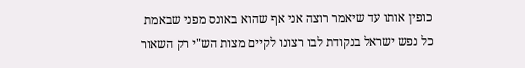כופין אותו עד שיאמר רוצה אני אף שהוא באונס מפני שבאמת כל נפש ישראל בנקודת לבו רצונו לקיים מצות הש"י רק השאור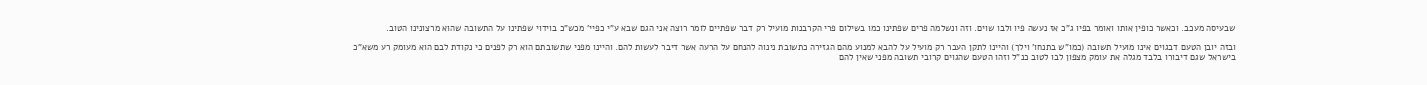שבעיסה מעכב. וכאשר כופין אותו ואומר בפיו ג"כ אז נעשה פיו ולבו שוים. וזה ונשלמה פרים שפתינו כמו בשילום פרי הקרבנות מועיל רק דבר שפתיים לומר רוצה אני הגם שבא ע"י כפיי' מכש"כ בוידוי שפתינו על התשובה שהוא מרצונינו הטוב.

ובזה יובן הטעם דבגוים אינו מועיל תשובה (כמו"ש בתנחו' וילך) והיינו לתקן העבר רק מועיל על להבא למנוע מהם הגזירה כתשובת נינוה להנחם על הרעה אשר דיבר לעשות להם. והיינו מפני שתשובתם הוא רק לפנים כי נקודת לבם הוא מעומק רע משא"כ בישראל שגם דיבורו בלבד מגלה את עומק מצפון לבו לטוב כנ"ל וזהו הטעם שהגוים קרובי תשובה מפני שאין להם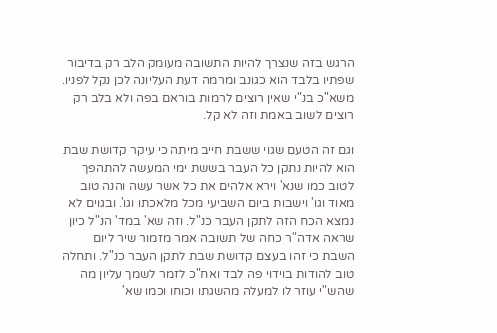הרגש בזה שנצרך להיות התשובה מעומק הלב רק בדיבור שפתיו בלבד הוא כגונב ומרמה דעת העליונה לכן נקל לפניו. משא"כ בנ"י שאין רוצים לרמות בוראם בפה ולא בלב רק רוצים לשוב באמת וזה לא קל.

וגם זה הטעם שגוי ששבת חייב מיתה כי עיקר קדושת שבת הוא להיות נתקן כל העבר בששת ימי המעשה להתהפך לטוב כמו שנא' וירא אלהים את כל אשר עשה והנה טוב מאוד וגו' וישבות ביום השביעי מכל מלאכתו וגו'. ובגוים לא נמצא הכח הזה לתקן העבר כנ"ל. וזה שא' במד' הנ"ל כיון שראה אדה"ר כחה של תשובה אמר מזמור שיר ליום השבת כי זהו בעצם קדושת שבת לתקן העבר כנ"ל. ותחלה טוב להודות בוידוי פה לבד ואח"כ לזמר לשמך עליון מה שהש"י עוזר לו למעלה מהשגתו וכוחו וכמו שא'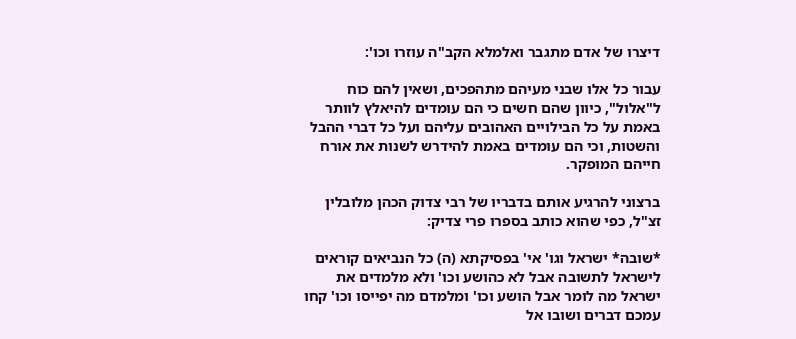דיצרו של אדם מתגבר ואלמלא הקב"ה עוזרו וכו':

עבור כל אלו שבני מעיהם מתהפכים, ושאין להם כוח ל"אלול", כיוון שהם חשים כי הם עומדים להיאלץ לוותר באמת על כל הבילויים האהובים עליהם ועל כל דברי ההבל והשטות, וכי הם עומדים באמת להידרש לשנות את אורח חייהם המופקר.

ברצוני להרגיע אותם בדבריו של רבי צדוק הכהן מלובלין זצ"ל, כפי שהוא כותב בספרו פרי צדיק:

*שובה* ישראל וגו' אי' בפסיקתא (ה) כל הנביאים קוראים לישראל לתשובה אבל לא כהושע וכו' ולא מלמדים את ישראל מה לומר אבל הושע וכו' ומלמדם מה יפייסו וכו' קחו עמכם דברים ושובו אל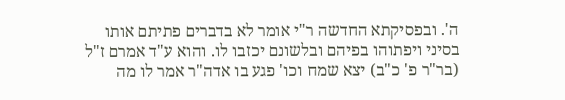ה'. ובפסיקתא החדשה ר"י אומר לא בדברים פתיתם אותו בסיני ויפתוהו בפיהם ובלשונם יכזבו לו. והוא ע"ד אמרם ז"ל (בר"ר פ' כ"ב) יצא שמח וכו' פגע בו אדה"ר אמר לו מה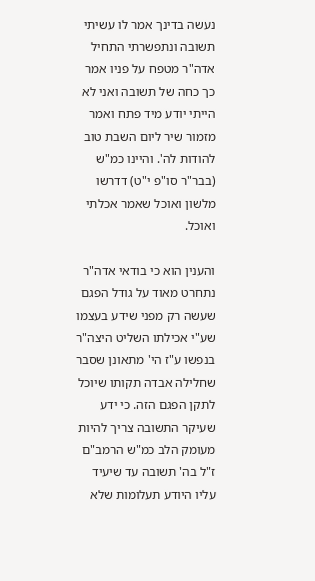נעשה בדינך אמר לו עשיתי תשובה ונתפשרתי התחיל אדה"ר מטפח על פניו אמר כך כחה של תשובה ואני לא הייתי יודע מיד פתח ואמר מזמור שיר ליום השבת טוב להודות לה'. והיינו כמ"ש (בבר"ר סו"פ י"ט) דדרשו מלשון ואוכל שאמר אכלתי ואוכל.

והענין הוא כי בודאי אדה"ר נתחרט מאוד על גודל הפגם שעשה רק מפני שידע בעצמו שע"י אכילתו השליט היצה"ר בנפשו ע"ז הי' מתאונן שסבר שחלילה אבדה תקותו שיוכל לתקן הפגם הזה. כי ידע שעיקר התשובה צריך להיות מעומק הלב כמ"ש הרמב"ם ז"ל בה' תשובה עד שיעיד עליו היודע תעלומות שלא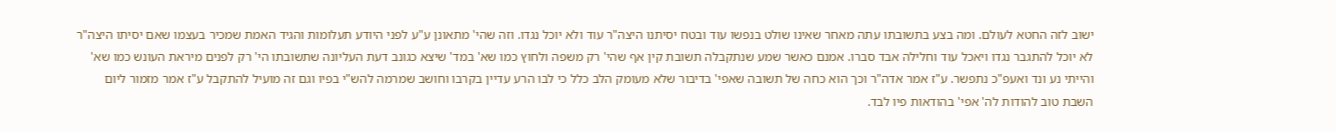ישוב לזה החטא לעולם. ומה בצע בתשובתו עתה מאחר שאינו שולט בנפשו עוד ובטח יסיתנו היצה"ר עוד ולא יוכל נגדו. וזה שהי' מתאונן ע"ע לפני היודע תעלומות והגיד האמת שמכיר בעצמו שאם יסיתו היצה"ר לא יוכל להתגבר נגדו ויאכל עוד וחלילה אבד סברו. אמנם כאשר שמע שנתקבלה תשובת קין אף שהי' רק משפה ולחוץ כמו שא' במד' שיצא כגונב דעת העליונה שתשובתו הי' רק לפנים מיראת העונש כמו שא' והייתי נע ונד ואעפ"כ נתפשר. ע"ז אמר אדה"ר וכך הוא כחה של תשובה שאפי' בדיבור שלא מעומק הלב כלל כי לבו הרע עדיין בקרבו וחושב שמרמה להש"י בפיו וגם זה מועיל להתקבל ע"ז אמר מזמור ליום השבת טוב להודות לה' אפי' בהודאות פיו לבד.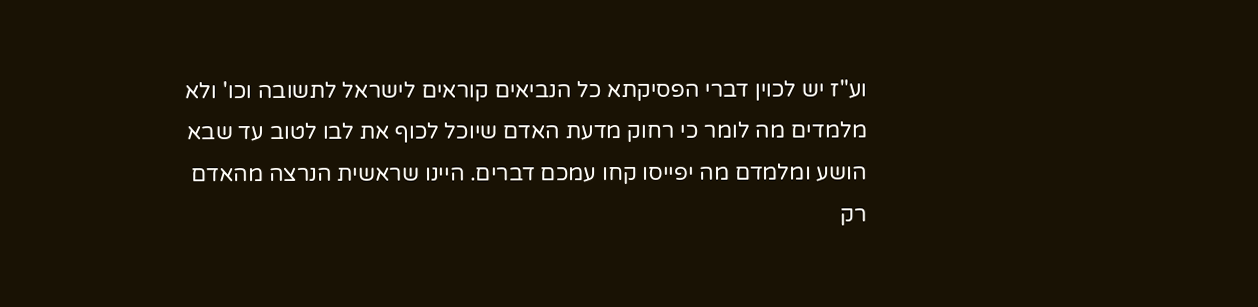וע"ז יש לכוין דברי הפסיקתא כל הנביאים קוראים לישראל לתשובה וכו' ולא מלמדים מה לומר כי רחוק מדעת האדם שיוכל לכוף את לבו לטוב עד שבא הושע ומלמדם מה יפייסו קחו עמכם דברים. היינו שראשית הנרצה מהאדם רק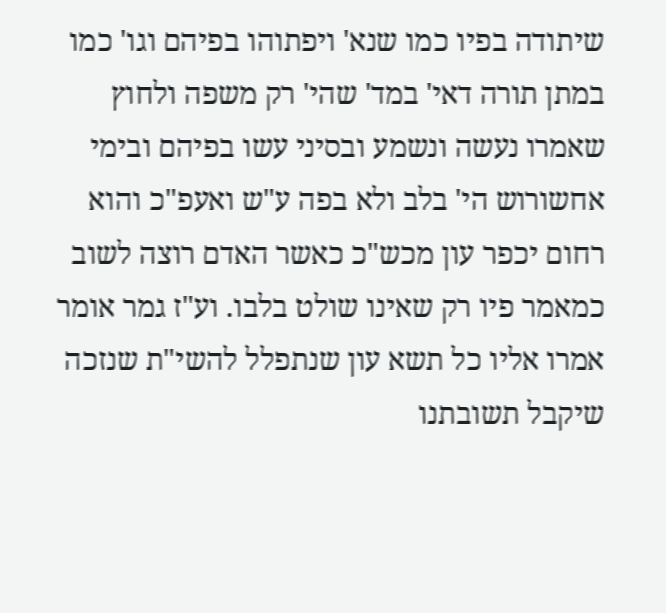שיתודה בפיו כמו שנא' ויפתוהו בפיהם וגו' כמו במתן תורה דאי' במד' שהי' רק משפה ולחוץ שאמרו נעשה ונשמע ובסיני עשו בפיהם ובימי אחשורוש הי' בלב ולא בפה ע"ש ואעפ"כ והוא רחום יכפר עון מכש"כ כאשר האדם רוצה לשוב כמאמר פיו רק שאינו שולט בלבו. וע"ז גמר אומר אמרו אליו כל תשא עון שנתפלל להשי"ת שנזכה שיקבל תשובתנו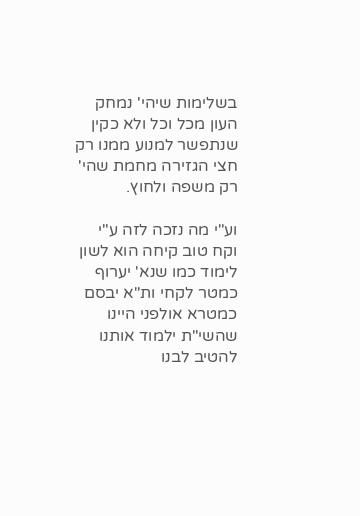בשלימות שיהי' נמחק העון מכל וכל ולא כקין שנתפשר למנוע ממנו רק חצי הגזירה מחמת שהי' רק משפה ולחוץ.

וע"י מה נזכה לזה ע"י וקח טוב קיחה הוא לשון לימוד כמו שנא' יערוף כמטר לקחי ות"א יבסם כמטרא אולפני היינו שהשי"ת ילמוד אותנו להטיב לבנו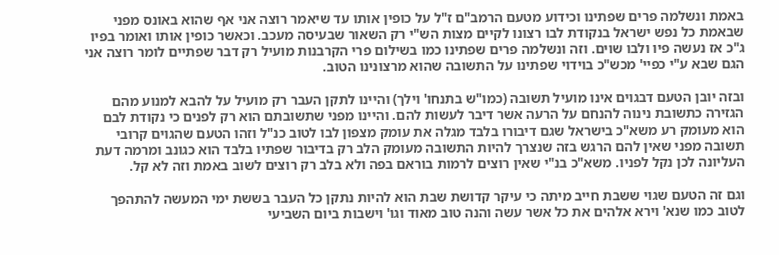באמת ונשלמה פרים שפתינו וכידוע מטעם הרמב"ם ז"ל על כופין אותו עד שיאמר רוצה אני אף שהוא באונס מפני שבאמת כל נפש ישראל בנקודת לבו רצונו לקיים מצות הש"י רק השאור שבעיסה מעכב. וכאשר כופין אותו ואומר בפיו ג"כ אז נעשה פיו ולבו שוים. וזה ונשלמה פרים שפתינו כמו בשילום פרי הקרבנות מועיל רק דבר שפתיים לומר רוצה אני הגם שבא ע"י כפיי' מכש"כ בוידוי שפתינו על התשובה שהוא מרצונינו הטוב.

ובזה יובן הטעם דבגוים אינו מועיל תשובה (כמו"ש בתנחו' וילך) והיינו לתקן העבר רק מועיל על להבא למנוע מהם הגזירה כתשובת נינוה להנחם על הרעה אשר דיבר לעשות להם. והיינו מפני שתשובתם הוא רק לפנים כי נקודת לבם הוא מעומק רע משא"כ בישראל שגם דיבורו בלבד מגלה את עומק מצפון לבו לטוב כנ"ל וזהו הטעם שהגוים קרובי תשובה מפני שאין להם הרגש בזה שנצרך להיות התשובה מעומק הלב רק בדיבור שפתיו בלבד הוא כגונב ומרמה דעת העליונה לכן נקל לפניו. משא"כ בנ"י שאין רוצים לרמות בוראם בפה ולא בלב רק רוצים לשוב באמת וזה לא קל.

וגם זה הטעם שגוי ששבת חייב מיתה כי עיקר קדושת שבת הוא להיות נתקן כל העבר בששת ימי המעשה להתהפך לטוב כמו שנא' וירא אלהים את כל אשר עשה והנה טוב מאוד וגו' וישבות ביום השביעי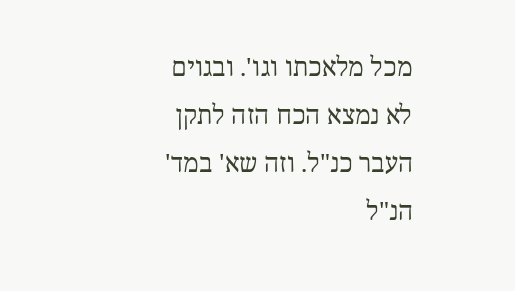מכל מלאכתו וגו'. ובגוים לא נמצא הכח הזה לתקן העבר כנ"ל. וזה שא' במד' הנ"ל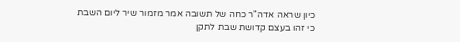כיון שראה אדה"ר כחה של תשובה אמר מזמור שיר ליום השבת כי זהו בעצם קדושת שבת לתקן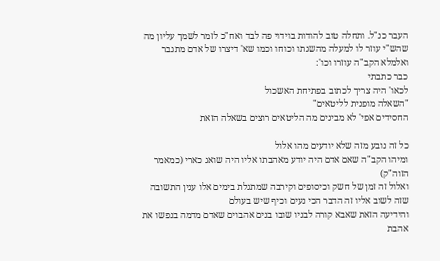העבר כנ"ל. ותחלה טוב להודות בוידוי פה לבד ואח"כ לזמר לשמך עליון מה שהש"י עוזר לו למעלה מהשגתו וכוחו וכמו שא' דיצרו של אדם מתגבר ואלמלא הקב"ה עוזרו וכו':
כבר כתבתי
לכאו' היה צריך לכתוב בפתיחת האשכול
"השאלה מופנית לליטאים"
החסידים אפי' לא מבינים מה הליטאים רוצים בשאלה הזאת

כל זה נובע מזה שלא יודעים מהו אלול
ומיהו הקב"ה שאם אדם היה יודע מאהבתו אליו היה שואג כארי (כמאמר הזוה"ק)
ואלול זה זמן של חשק וכיסופים וקירבה שמתגלת בימים אלו ענין התשובה שזה לשוב אליו זה הדבר הכי נעים וכיף שיש בעולם
והידיעה הזאת שאבא קורה לבניו שובו בנים אהבוים שאדם מדמה בנפשו את אהבת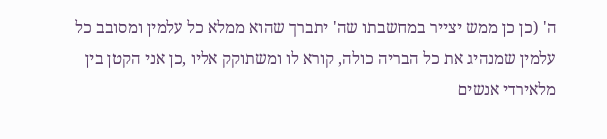ה' (כן כן ממש יצייר במחשבתו שה' יתברך שהוא ממלא כל עלמין ומסובב כל עלמין שמנהיג את כל הבריה כולה, קורא לו ומשתוקק אליו ,כן אני הקטן בין מלאירדי אנשים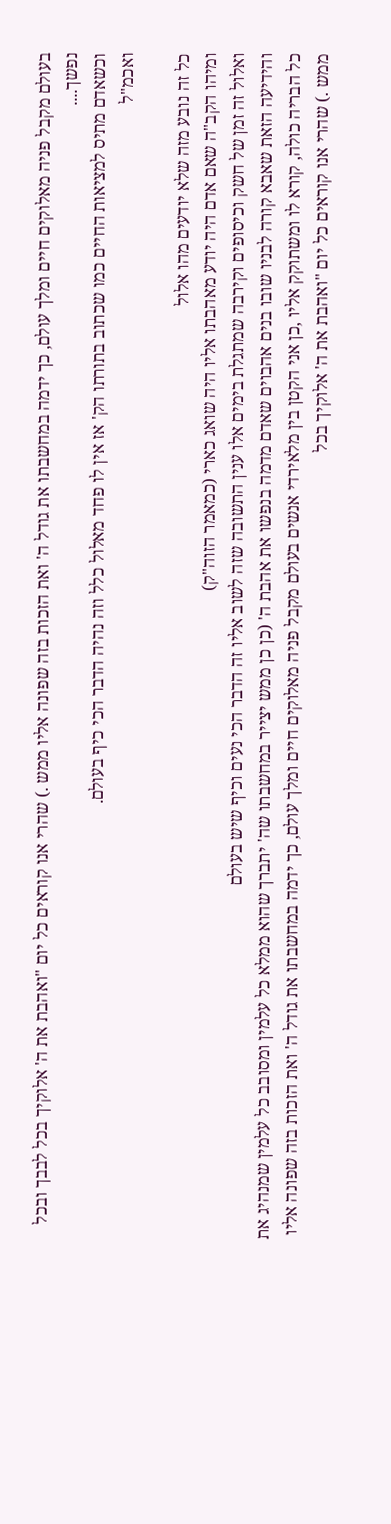בעולם מקבל פניה מאלוקים חיים ומלך עולם, כך ידמה במחשבתו את גודל ה' ואת הזכות בזה שפונה אליו ממש .) שהרי אנו קוראים כל יום "ואהבת את ה' אלוקיך בכל לבבך ובכל נפשך....
וכשאדם מתיס למציאות החיים כמו שכתוב בתורתו הק' אז אין לו פחד מאלול כלל וזה נהיה הדבר הכי כיף בעולם.
ואכמ"ל

כל זה נובע מזה שלא יודעים מהו אלול
ומיהו הקב"ה שאם אדם היה יודע מאהבתו אליו היה שואג כארי (כמאמר הזוה"ק)
ואלול זה זמן של חשק וכיסופים וקירבה שמתגלת בימים אלו ענין התשובה שזה לשוב אליו זה הדבר הכי נעים וכיף שיש בעולם
והידיעה הזאת שאבא קורה לבניו שובו בנים אהבוים שאדם מדמה בנפשו את אהבת ה' (כן כן ממש יצייר במחשבתו שה' יתברך שהוא ממלא כל עלמין ומסובב כל עלמין שמנהיג את כל הבריה כולה, קורא לו ומשתוקק אליו ,כן אני הקטן בין מלאירדי אנשים בעולם מקבל פניה מאלוקים חיים ומלך עולם, כך ידמה במחשבתו את גודל ה' ואת הזכות בזה שפונה אליו ממש .) שהרי אנו קוראים כל יום "ואהבת את ה' אלוקיך בכל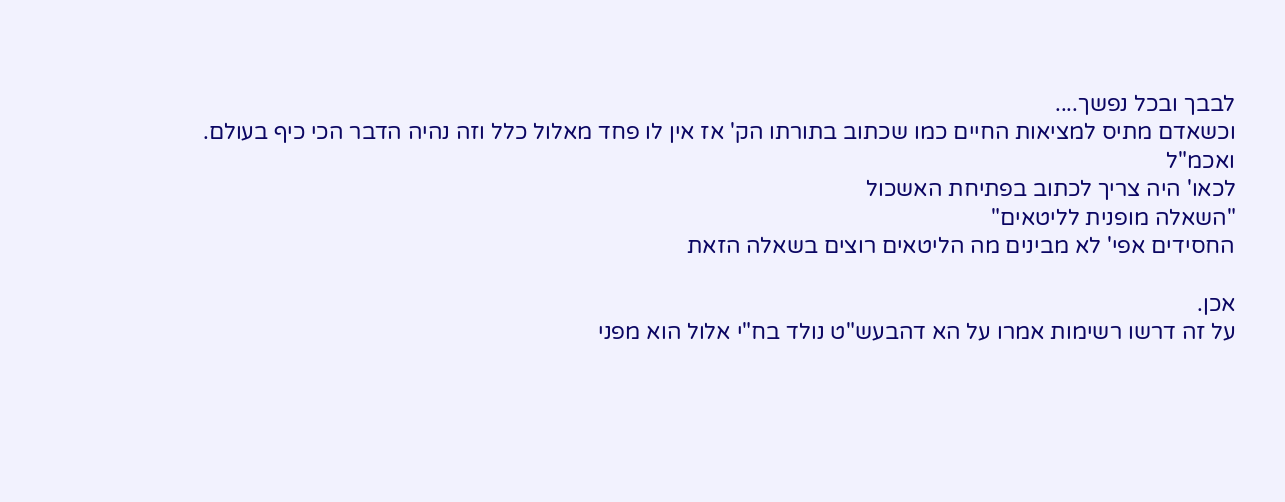לבבך ובכל נפשך....
וכשאדם מתיס למציאות החיים כמו שכתוב בתורתו הק' אז אין לו פחד מאלול כלל וזה נהיה הדבר הכי כיף בעולם.
ואכמ"ל
לכאו' היה צריך לכתוב בפתיחת האשכול
"השאלה מופנית לליטאים"
החסידים אפי' לא מבינים מה הליטאים רוצים בשאלה הזאת

אכן.
על זה דרשו רשימות אמרו על הא דהבעש"ט נולד בח"י אלול הוא מפני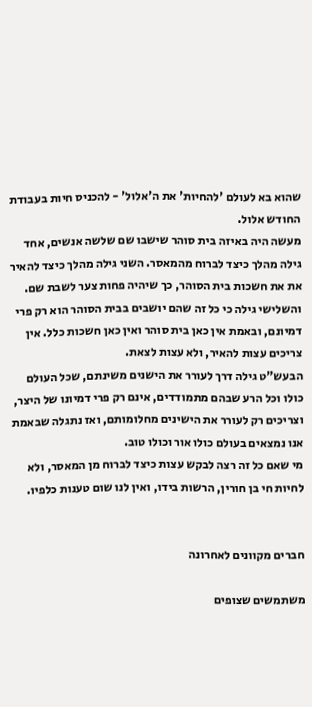שהוא בא לעולם 'להחיות' את ה'אלול' - להכניס חיות בעבודת החודש אלול.
מעשה היה באיזה בית סוהר שישבו שם שלשה אנשים, אחד גילה מהלך כיצד לברוח מהמאסר. השני גילה מהלך כיצד להאיר את את חשכות בית הסוהר, כך שיהיה פחות צער לשבת שם. והשלישי גילה כי כל זה שהם יושבים בבית הסוהר הוא רק פרי דמיונם, ובאמת אין כאן בית סוהר ואין כאן חשכות כלל. אין צריכים עצות להאיר, ולא עצות לצאת.
הבעש"ט גילה דרך לעורר את הישנים משינתם, שכל העולם כולו וכל הרע שבהם מתמודדים, אינם רק פרי דמיונו של היצר, וצריכים רק לעורר את הישינים מחלומותם, ואז נתגלה שבאמת אנו נמצאים בעולם כולו אור וכולו טוב.
מי שאם כל זה רצה לבקש עצות כיצד לברוח מן המאסר, ולא לחיות חי בן חורין, הרשות בידו, ואין לנו שום טענות כלפיו.


חברים מקוונים לאחרונה

משתמשים שצופים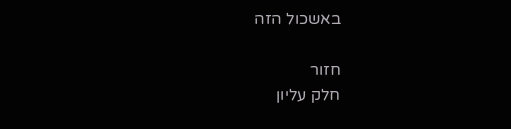באשכול הזה

חזור
חלק עליון